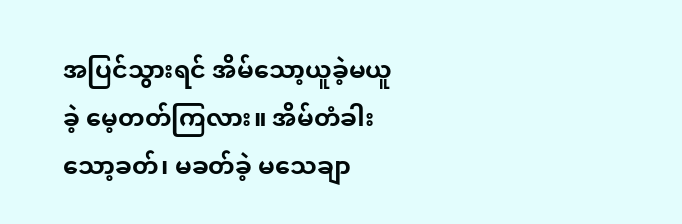အပြင်သွားရင် အိမ်သော့ယူခဲ့မယူခဲ့ မေ့တတ်ကြလား။ အိမ်တံခါး သော့ခတ်၊ မခတ်ခဲ့ မသေချာ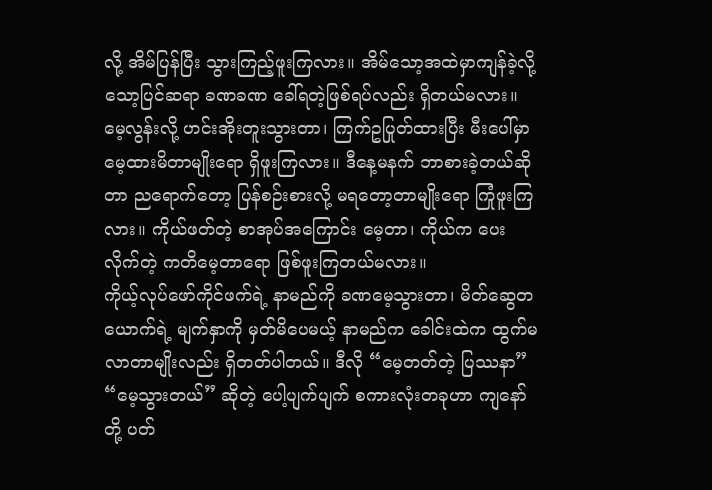လို့ အိမ်ပြန်ပြီး သွားကြည့်ဖူးကြလား။ အိမ်သော့အထဲမှာကျန်ခဲ့လို့ သော့ပြင်ဆရာ ခဏခဏ ခေါ်ရတဲ့ဖြစ်ရပ်လည်း ရှိတယ်မလား။
မေ့လွန်းလို့ ဟင်းအိုးတူးသွားတာ၊ ကြက်ဥပြုတ်ထားပြီး မီးပေါ်မှာ မေ့ထားမိတာမျိုးရော ရှိဖူးကြလား။ ဒီနေ့မနက် ဘာစားခဲ့တယ်ဆိုတာ ညရောက်တော့ ပြန်စဉ်းစားလို့ မရတော့တာမျိုးရော ကြုံဖူးကြလား။ ကိုယ်ဖတ်တဲ့ စာအုပ်အကြောင်း မေ့တာ၊ ကိုယ်က ပေးလိုက်တဲ့ ကတိမေ့တာရော ဖြစ်ဖူးကြတယ်မလား။
ကိုယ့်လုပ်ဖော်ကိုင်ဖက်ရဲ့ နာမည်ကို ခဏမေ့သွားတာ၊ မိတ်ဆွေတယောက်ရဲ့ မျက်နှာကို မှတ်မိပေမယ့် နာမည်က ခေါင်းထဲက ထွက်မလာတာမျိုးလည်း ရှိတတ်ပါတယ်။ ဒီလို “မေ့တတ်တဲ့ ပြဿနာ” “မေ့သွားတယ်” ဆိုတဲ့ ပေါ့ပျက်ပျက် စကားလုံးတခုဟာ ကျနော်တို့ ပတ်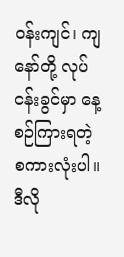ဝန်းကျင်၊ ကျနော်တို့ လုပ်ငန်းခွင်မှာ နေ့စဉ်ကြားရတဲ့ စကားလုံးပါ။
ဒီလို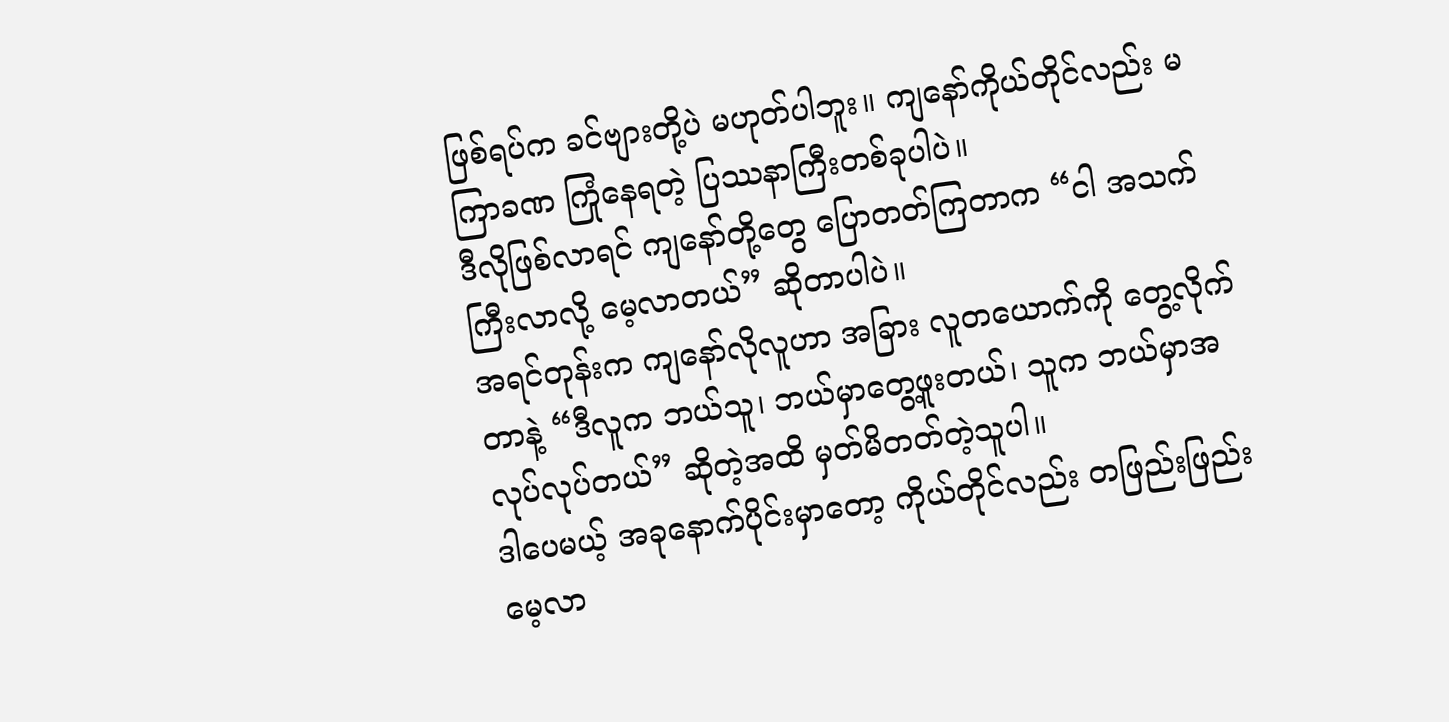ဖြစ်ရပ်က ခင်ဗျားတို့ပဲ မဟုတ်ပါဘူး။ ကျနော်ကိုယ်တိုင်လည်း မကြာခဏ ကြုံနေရတဲ့ ပြဿနာကြီးတစ်ခုပါပဲ။
ဒီလိုဖြစ်လာရင် ကျနော်တို့တွေ ပြောတတ်ကြတာက “ငါ အသက်ကြီးလာလို့ မေ့လာတယ်” ဆိုတာပါပဲ။
အရင်တုန်းက ကျနော်လိုလူဟာ အခြား လူတယောက်ကို တွေ့လိုက်တာနဲ့ “ဒီလူက ဘယ်သူ၊ ဘယ်မှာတွေ့ဖူးတယ်၊ သူက ဘယ်မှာအလုပ်လုပ်တယ်” ဆိုတဲ့အထိ မှတ်မိတတ်တဲ့သူပါ။
ဒါပေမယ့် အခုနောက်ပိုင်းမှာတော့ ကိုယ်တိုင်လည်း တဖြည်းဖြည်း မေ့လာ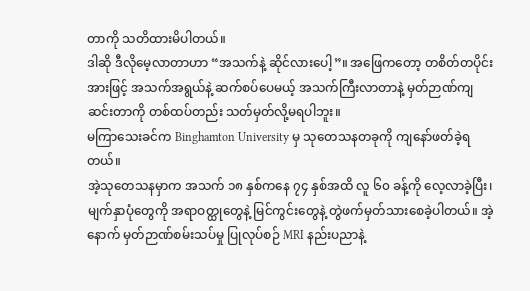တာကို သတိထားမိပါတယ်။
ဒါဆို ဒီလိုမေ့လာတာဟာ “အသက်နဲ့ ဆိုင်လားပေါ့”။ အဖြေကတော့ တစိတ်တပိုင်းအားဖြင့် အသက်အရွယ်နဲ့ ဆက်စပ်ပေမယ့် အသက်ကြီးလာတာနဲ့ မှတ်ဉာဏ်ကျဆင်းတာကို တစ်ထပ်တည်း သတ်မှတ်လို့မရပါဘူး။
မကြာသေးခင်က Binghamton University မှ သုတေသနတခုကို ကျနော်ဖတ်ခဲ့ရတယ်။
အဲ့သုတေသနမှာက အသက် ၁၈ နှစ်ကနေ ၇၄ နှစ်အထိ လူ ၆၀ ခန့်ကို လေ့လာခဲ့ပြီး၊ မျက်နှာပုံတွေကို အရာဝတ္ထုတွေနဲ့ မြင်ကွင်းတွေနဲ့ တွဲဖက်မှတ်သားစေခဲ့ပါတယ်။ အဲ့နောက် မှတ်ဉာဏ်စမ်းသပ်မှု ပြုလုပ်စဉ် MRI နည်းပညာနဲ့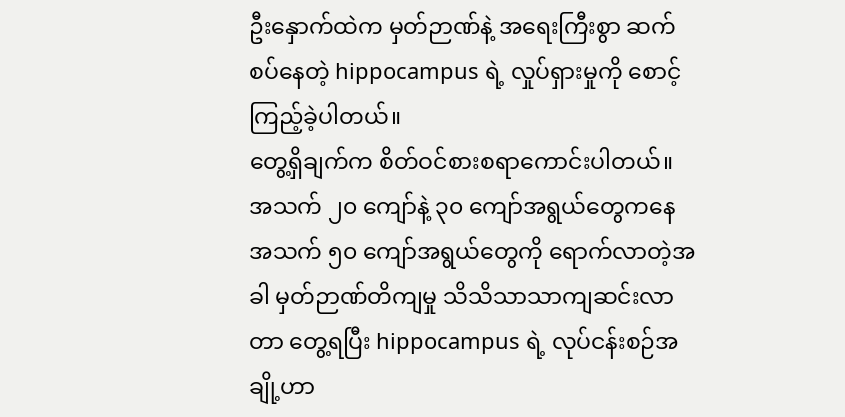ဦးနှောက်ထဲက မှတ်ဉာဏ်နဲ့ အရေးကြီးစွာ ဆက်စပ်နေတဲ့ hippocampus ရဲ့ လှုပ်ရှားမှုကို စောင့်ကြည့်ခဲ့ပါတယ်။
တွေ့ရှိချက်က စိတ်ဝင်စားစရာကောင်းပါတယ်။ အသက် ၂၀ ကျော်နဲ့ ၃၀ ကျော်အရွယ်တွေကနေ အသက် ၅၀ ကျော်အရွယ်တွေကို ရောက်လာတဲ့အခါ မှတ်ဉာဏ်တိကျမှု သိသိသာသာကျဆင်းလာတာ တွေ့ရပြီး hippocampus ရဲ့ လုပ်ငန်းစဉ်အချို့ဟာ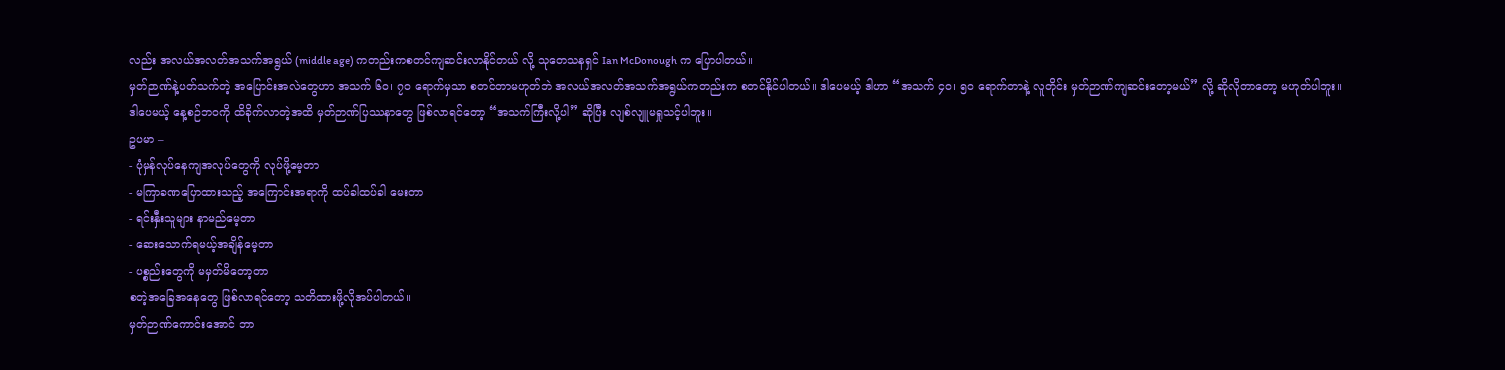လည်း အလယ်အလတ်အသက်အရွယ် (middle age) ကတည်းကစတင်ကျဆင်းလာနိုင်တယ် လို့ သုတေသနရှင် Ian McDonough က ပြောပါတယ်။
မှတ်ဉာဏ်နဲ့ပတ်သက်တဲ့ အပြောင်းအလဲတွေဟာ အသက် ၆၀၊ ၇၀ ရောက်မှသာ စတင်တာမဟုတ်ဘဲ အလယ်အလတ်အသက်အရွယ်ကတည်းက စတင်နိုင်ပါတယ်။ ဒါပေမယ့် ဒါဟာ “အသက် ၄၀၊ ၅၀ ရောက်တာနဲ့ လူတိုင်း မှတ်ဉာဏ်ကျဆင်းတော့မယ်” လို့ ဆိုလိုတာတော့ မဟုတ်ပါဘူး။
ဒါပေမယ့် နေ့စဉ်ဘဝကို ထိခိုက်လာတဲ့အထိ မှတ်ဉာဏ်ပြဿနာတွေ ဖြစ်လာရင်တော့ “အသက်ကြီးလို့ပါ” ဆိုပြီး လျစ်လျူမရှုသင့်ပါဘူး။
ဥပမာ –
- ပုံမှန်လုပ်နေကျအလုပ်တွေကို လုပ်ဖို့မေ့တာ
- မကြာခဏပြောထားသည့် အကြောင်းအရာကို ထပ်ခါထပ်ခါ မေးတာ
- ရင်းနှီးသူများ နာမည်မေ့တာ
- ဆေးသောက်ရမယ့်အချိန်မေ့တာ
- ပစ္စည်းတွေကို မမှတ်မိတော့တာ
စတဲ့အခြေအနေတွေ ဖြစ်လာရင်တော့ သတိထားဖို့လိုအပ်ပါတယ်။
မှတ်ဉာဏ်ကောင်းအောင် ဘာ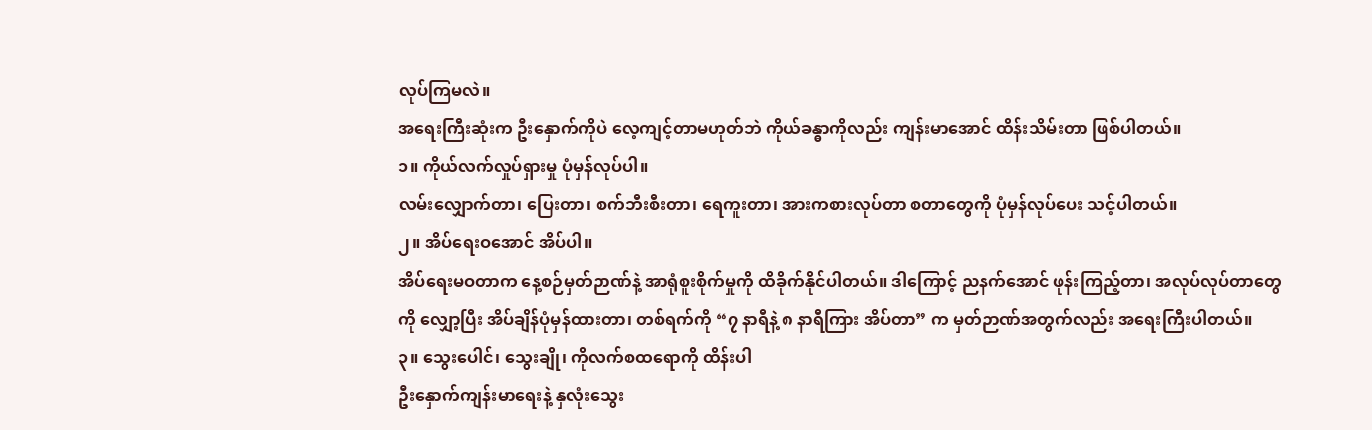လုပ်ကြမလဲ။
အရေးကြီးဆုံးက ဦးနှောက်ကိုပဲ လေ့ကျင့်တာမဟုတ်ဘဲ ကိုယ်ခန္ဓာကိုလည်း ကျန်းမာအောင် ထိန်းသိမ်းတာ ဖြစ်ပါတယ်။
၁။ ကိုယ်လက်လှုပ်ရှားမှု ပုံမှန်လုပ်ပါ။
လမ်းလျှောက်တာ၊ ပြေးတာ၊ စက်ဘီးစီးတာ၊ ရေကူးတာ၊ အားကစားလုပ်တာ စတာတွေကို ပုံမှန်လုပ်ပေး သင့်ပါတယ်။
၂။ အိပ်ရေးဝအောင် အိပ်ပါ။
အိပ်ရေးမဝတာက နေ့စဉ်မှတ်ဉာဏ်နဲ့ အာရုံစူးစိုက်မှုကို ထိခိုက်နိုင်ပါတယ်။ ဒါကြောင့် ညနက်အောင် ဖုန်းကြည့်တာ၊ အလုပ်လုပ်တာတွေကို လျှော့ပြီး အိပ်ချိန်ပုံမှန်ထားတာ၊ တစ်ရက်ကို “၇ နာရီနဲ့ ၈ နာရီကြား အိပ်တာ” က မှတ်ဉာဏ်အတွက်လည်း အရေးကြီးပါတယ်။
၃။ သွေးပေါင်၊ သွေးချို၊ ကိုလက်စထရောကို ထိန်းပါ
ဦးနှောက်ကျန်းမာရေးနဲ့ နှလုံးသွေး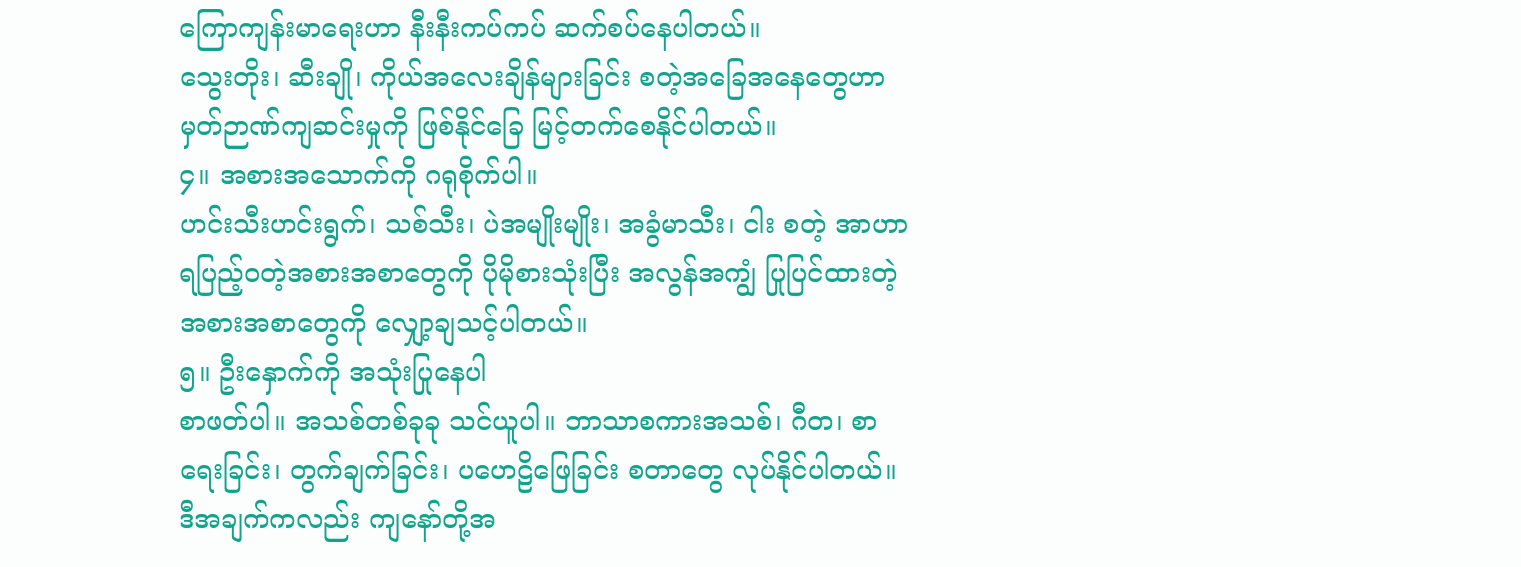ကြောကျန်းမာရေးဟာ နီးနီးကပ်ကပ် ဆက်စပ်နေပါတယ်။
သွေးတိုး၊ ဆီးချို၊ ကိုယ်အလေးချိန်များခြင်း စတဲ့အခြေအနေတွေဟာ မှတ်ဉာဏ်ကျဆင်းမှုကို ဖြစ်နိုင်ခြေ မြင့်တက်စေနိုင်ပါတယ်။
၄။ အစားအသောက်ကို ဂရုစိုက်ပါ။
ဟင်းသီးဟင်းရွက်၊ သစ်သီး၊ ပဲအမျိုးမျိုး၊ အခွံမာသီး၊ ငါး စတဲ့ အာဟာရပြည့်ဝတဲ့အစားအစာတွေကို ပိုမိုစားသုံးပြီး အလွန်အကျွံ ပြုပြင်ထားတဲ့အစားအစာတွေကို လျှော့ချသင့်ပါတယ်။
၅။ ဦးနှောက်ကို အသုံးပြုနေပါ
စာဖတ်ပါ။ အသစ်တစ်ခုခု သင်ယူပါ။ ဘာသာစကားအသစ်၊ ဂီတ၊ စာရေးခြင်း၊ တွက်ချက်ခြင်း၊ ပဟေဠိဖြေခြင်း စတာတွေ လုပ်နိုင်ပါတယ်။ ဒီအချက်ကလည်း ကျနော်တို့အ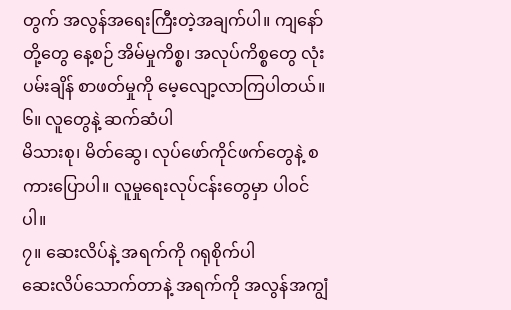တွက် အလွန်အရေးကြီးတဲ့အချက်ပါ။ ကျနော်တို့တွေ နေ့စဉ် အိမ်မှုကိစ္စ၊ အလုပ်ကိစ္စတွေ လုံးပမ်းချိန် စာဖတ်မှုကို မေ့လျော့လာကြပါတယ်။
၆။ လူတွေနဲ့ ဆက်ဆံပါ
မိသားစု၊ မိတ်ဆွေ၊ လုပ်ဖော်ကိုင်ဖက်တွေနဲ့ စကားပြောပါ။ လူမှုရေးလုပ်ငန်းတွေမှာ ပါဝင်ပါ။
၇။ ဆေးလိပ်နဲ့ အရက်ကို ဂရုစိုက်ပါ
ဆေးလိပ်သောက်တာနဲ့ အရက်ကို အလွန်အကျွံ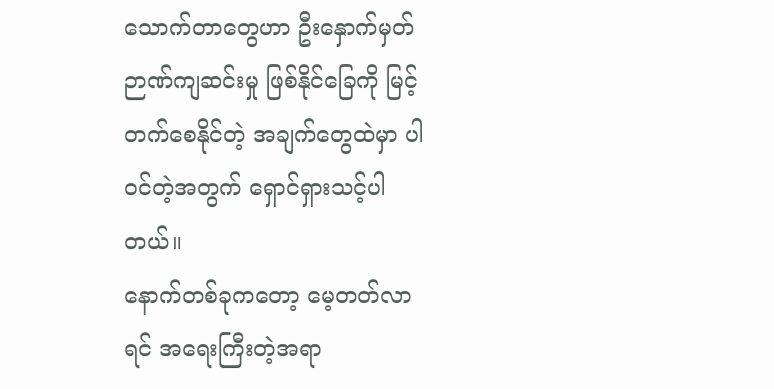သောက်တာတွေဟာ ဦးနှောက်မှတ်ဉာဏ်ကျဆင်းမှု ဖြစ်နိုင်ခြေကို မြင့်တက်စေနိုင်တဲ့ အချက်တွေထဲမှာ ပါဝင်တဲ့အတွက် ရှောင်ရှားသင့်ပါတယ်။
နောက်တစ်ခုကတော့ မေ့တတ်လာရင် အရေးကြီးတဲ့အရာ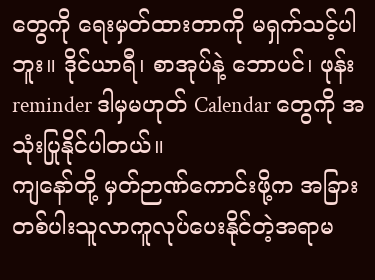တွေကို ရေးမှတ်ထားတာကို မရှက်သင့်ပါဘူး။ ဒိုင်ယာရီ၊ စာအုပ်နဲ့ ဘောပင်၊ ဖုန်း reminder ဒါမှမဟုတ် Calendar တွေကို အသုံးပြုနိုင်ပါတယ်။
ကျနော်တို့ မှတ်ဉာဏ်ကောင်းဖို့က အခြားတစ်ပါးသူလာကူလုပ်ပေးနိုင်တဲ့အရာမ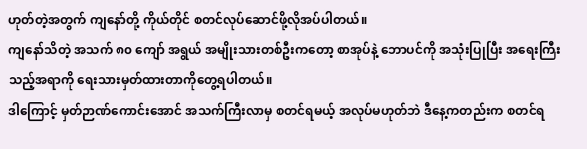ဟုတ်တဲ့အတွက် ကျနော်တို့ ကိုယ်တိုင် စတင်လုပ်ဆောင်ဖို့လိုအပ်ပါတယ်။
ကျနော်သိတဲ့ အသက် ၈၀ ကျော် အရွယ် အမျိုးသားတစ်ဦးကတော့ စာအုပ်နဲ့ ဘောပင်ကို အသုံးပြုပြီး အရေးကြီးသည့်အရာကို ရေးသားမှတ်ထားတာကိုတွေ့ရပါတယ်။
ဒါကြောင့် မှတ်ဉာဏ်ကောင်းအောင် အသက်ကြီးလာမှ စတင်ရမယ့် အလုပ်မဟုတ်ဘဲ ဒီနေ့ကတည်းက စတင်ရ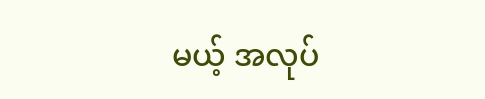မယ့် အလုပ်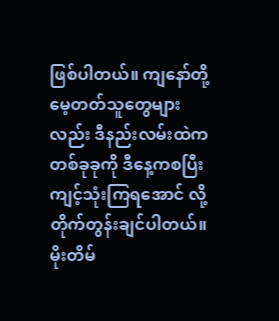ဖြစ်ပါတယ်။ ကျနော်တို့ မေ့တတ်သူတွေများလည်း ဒီနည်းလမ်းထဲက တစ်ခုခုကို ဒီနေ့ကစပြီး ကျင့်သုံးကြရအောင် လို့ တိုက်တွန်းချင်ပါတယ်။
မိုးတိမ်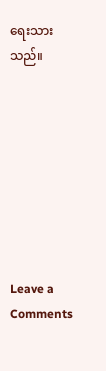ရေးသားသည်။








Leave a Comments